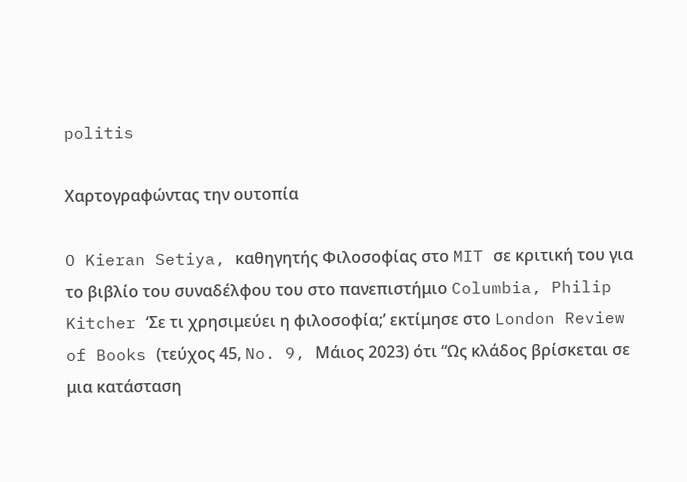politis

Χαρτογραφώντας την ουτοπία

O Kieran Setiya, καθηγητής Φιλοσοφίας στο MIT σε κριτική του για το βιβλίο του συναδέλφου του στο πανεπιστήμιο Columbia, Philip Kitcher ‘Σε τι χρησιμεύει η φιλοσοφία;’ εκτίμησε στο London Review of Books (τεύχος 45, No. 9, Μάιος 2023) ότι “Ως κλάδος βρίσκεται σε μια κατάσταση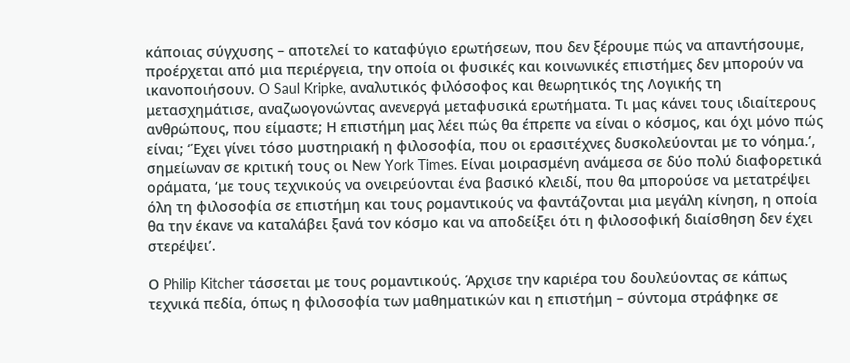κάποιας σύγχυσης – αποτελεί το καταφύγιο ερωτήσεων, που δεν ξέρουμε πώς να απαντήσουμε, προέρχεται από μια περιέργεια, την οποία οι φυσικές και κοινωνικές επιστήμες δεν μπορούν να ικανοποιήσουν. O Saul Kripke, αναλυτικός φιλόσοφος και θεωρητικός της Λογικής τη μετασχημάτισε, αναζωογονώντας ανενεργά μεταφυσικά ερωτήματα. Τι μας κάνει τους ιδιαίτερους ανθρώπους, που είμαστε; Η επιστήμη μας λέει πώς θα έπρεπε να είναι ο κόσμος, και όχι μόνο πώς είναι; ‘Έχει γίνει τόσο μυστηριακή η φιλοσοφία, που οι ερασιτέχνες δυσκολεύονται με το νόημα.’, σημείωναν σε κριτική τους οι New York Times. Είναι μοιρασμένη ανάμεσα σε δύο πολύ διαφορετικά οράματα, ‘με τους τεχνικούς να ονειρεύονται ένα βασικό κλειδί, που θα μπορούσε να μετατρέψει όλη τη φιλοσοφία σε επιστήμη και τους ρομαντικούς να φαντάζονται μια μεγάλη κίνηση, η οποία θα την έκανε να καταλάβει ξανά τον κόσμο και να αποδείξει ότι η φιλοσοφική διαίσθηση δεν έχει στερέψει’.

Ο Philip Kitcher τάσσεται με τους ρομαντικούς. Άρχισε την καριέρα του δουλεύοντας σε κάπως τεχνικά πεδία, όπως η φιλοσοφία των μαθηματικών και η επιστήμη – σύντομα στράφηκε σε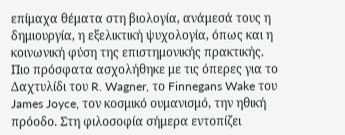επίμαχα θέματα στη βιολογία, ανάμεσά τους η δημιουργία, η εξελικτική ψυχολογία, όπως και η κοινωνική φύση της επιστημονικής πρακτικής. Πιο πρόσφατα ασχολήθηκε με τις όπερες για το Δαχτυλίδι του R. Wagner, το Finnegans Wake του James Joyce, τον κοσμικό ουμανισμό, την ηθική πρόοδο. Στη φιλοσοφία σήμερα εντοπίζει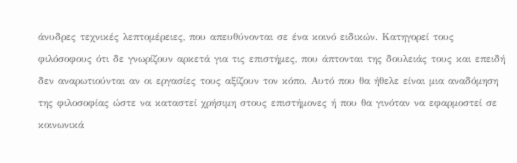άνυδρες τεχνικές λεπτομέρειες, που απευθύνονται σε ένα κοινό ειδικών. Κατηγορεί τους φιλόσοφους ότι δε γνωρίζουν αρκετά για τις επιστήμες, που άπτονται της δουλειάς τους και επειδή δεν αναρωτιούνται αν οι εργασίες τους αξίζουν τον κόπο. Αυτό που θα ήθελε είναι μια αναδόμηση της φιλοσοφίας ώστε να καταστεί χρήσιμη στους επιστήμονες ή που θα γινόταν να εφαρμοστεί σε κοινωνικά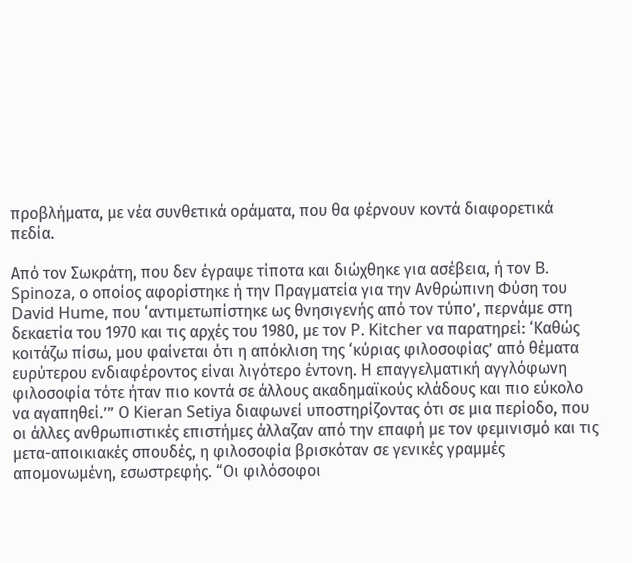προβλήματα, με νέα συνθετικά οράματα, που θα φέρνουν κοντά διαφορετικά πεδία.

Από τον Σωκράτη, που δεν έγραψε τίποτα και διώχθηκε για ασέβεια, ή τον B. Spinoza, ο οποίος αφορίστηκε ή την Πραγματεία για την Ανθρώπινη Φύση του David Hume, που ‘αντιμετωπίστηκε ως θνησιγενής από τον τύπο’, περνάμε στη δεκαετία του 1970 και τις αρχές του 1980, με τον P. Kitcher να παρατηρεί: ‘Καθώς κοιτάζω πίσω, μου φαίνεται ότι η απόκλιση της ‘κύριας φιλοσοφίας’ από θέματα ευρύτερου ενδιαφέροντος είναι λιγότερο έντονη. Η επαγγελματική αγγλόφωνη φιλοσοφία τότε ήταν πιο κοντά σε άλλους ακαδημαϊκούς κλάδους και πιο εύκολο να αγαπηθεί.’” Ο Kieran Setiya διαφωνεί υποστηρίζοντας ότι σε μια περίοδο, που οι άλλες ανθρωπιστικές επιστήμες άλλαζαν από την επαφή με τον φεμινισμό και τις μετα-αποικιακές σπουδές, η φιλοσοφία βρισκόταν σε γενικές γραμμές απομονωμένη, εσωστρεφής. “Οι φιλόσοφοι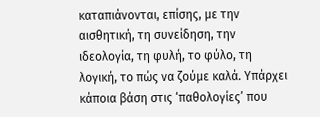καταπιάνονται, επίσης, με την αισθητική, τη συνείδηση, την ιδεολογία, τη φυλή, το φύλο, τη λογική, το πώς να ζούμε καλά. Υπάρχει κάποια βάση στις ‘παθολογίες’ που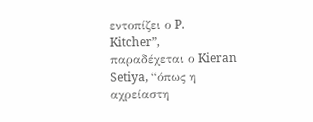εντοπίζει ο P. Kitcher”, παραδέχεται ο Kieran Setiya, “όπως η αχρείαστη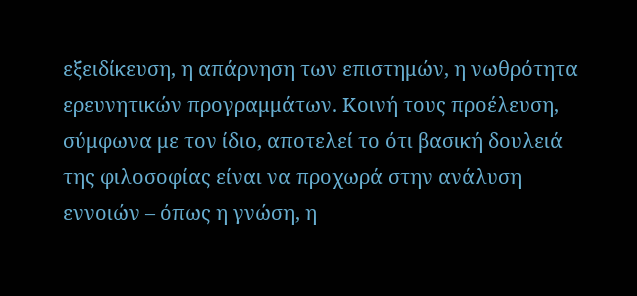εξειδίκευση, η απάρνηση των επιστημών, η νωθρότητα ερευνητικών προγραμμάτων. Κοινή τους προέλευση, σύμφωνα με τον ίδιο, αποτελεί το ότι βασική δουλειά της φιλοσοφίας είναι να προχωρά στην ανάλυση εννοιών – όπως η γνώση, η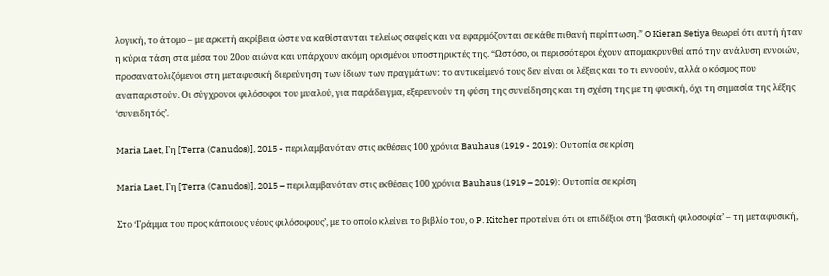λογική, το άτομο – με αρκετή ακρίβεια ώστε να καθίστανται τελείως σαφείς και να εφαρμόζονται σε κάθε πιθανή περίπτωση.” O Kieran Setiya θεωρεί ότι αυτή ήταν η κύρια τάση στα μέσα του 20ου αιώνα και υπάρχουν ακόμη ορισμένοι υποστηρικτές της. “Ωστόσο, οι περισσότεροι έχουν απομακρυνθεί από την ανάλυση εννοιών, προσανατολιζόμενοι στη μεταφυσική διερεύνηση των ίδιων των πραγμάτων: το αντικείμενό τους δεν είναι οι λέξεις και το τι εννοούν, αλλά ο κόσμος που αναπαριστούν. Οι σύγχρονοι φιλόσοφοι του μυαλού, για παράδειγμα, εξερευνούν τη φύση της συνείδησης και τη σχέση της με τη φυσική, όχι τη σημασία της λέξης ‘συνειδητός’.

Maria Laet, Γη [Terra (Canudos)], 2015 - περιλαμβανόταν στις εκθέσεις 100 χρόνια Bauhaus (1919 - 2019): Ουτοπία σε κρίση

Maria Laet, Γη [Terra (Canudos)], 2015 – περιλαμβανόταν στις εκθέσεις 100 χρόνια Bauhaus (1919 – 2019): Ουτοπία σε κρίση

Στο ‘Γράμμα του προς κάποιους νέους φιλόσοφους’, με το οποίο κλείνει το βιβλίο του, ο P. Kitcher προτείνει ότι οι επιδέξιοι στη ‘βασική φιλοσοφία’ – τη μεταφυσική,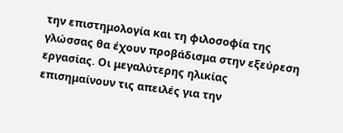την επιστημολογία και τη φιλοσοφία της γλώσσας θα έχουν προβάδισμα στην εξεύρεση εργασίας. Οι μεγαλύτερης ηλικίας επισημαίνουν τις απειλές για την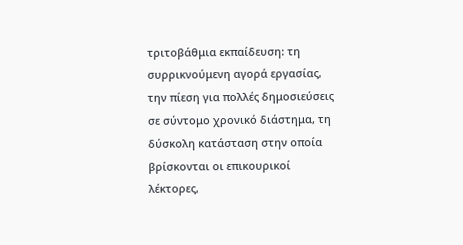τριτοβάθμια εκπαίδευση: τη συρρικνούμενη αγορά εργασίας, την πίεση για πολλές δημοσιεύσεις σε σύντομο χρονικό διάστημα, τη δύσκολη κατάσταση στην οποία βρίσκονται οι επικουρικοί λέκτορες,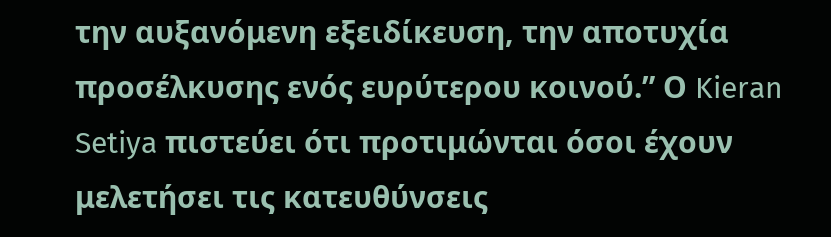την αυξανόμενη εξειδίκευση, την αποτυχία προσέλκυσης ενός ευρύτερου κοινού.” Ο Kieran Setiya πιστεύει ότι προτιμώνται όσοι έχουν μελετήσει τις κατευθύνσεις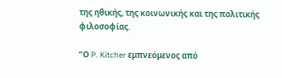της ηθικής, της κοινωνικής και της πολιτικής φιλοσοφίας.

“Ο P. Kitcher εμπνεόμενος από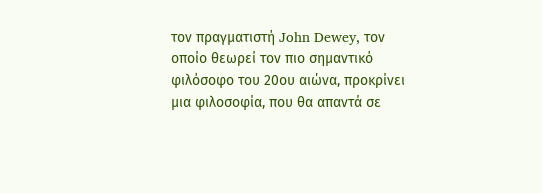τον πραγματιστή John Dewey, τον οποίο θεωρεί τον πιο σημαντικό φιλόσοφο του 20ου αιώνα, προκρίνει μια φιλοσοφία, που θα απαντά σε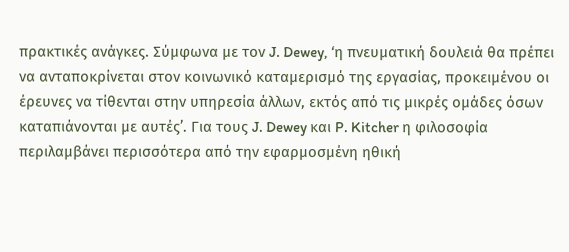πρακτικές ανάγκες. Σύμφωνα με τον J. Dewey, ‘η πνευματική δουλειά θα πρέπει να ανταποκρίνεται στον κοινωνικό καταμερισμό της εργασίας, προκειμένου οι έρευνες να τίθενται στην υπηρεσία άλλων, εκτός από τις μικρές ομάδες όσων καταπιάνονται με αυτές’. Για τους J. Dewey και P. Kitcher η φιλοσοφία περιλαμβάνει περισσότερα από την εφαρμοσμένη ηθική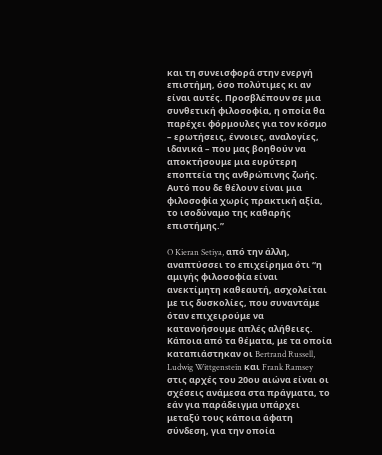και τη συνεισφορά στην ενεργή επιστήμη, όσο πολύτιμες κι αν είναι αυτές. Προσβλέπουν σε μια συνθετική φιλοσοφία, η οποία θα παρέχει φόρμουλες για τον κόσμο – ερωτήσεις, έννοιες, αναλογίες, ιδανικά – που μας βοηθούν να αποκτήσουμε μια ευρύτερη εποπτεία της ανθρώπινης ζωής. Αυτό που δε θέλουν είναι μια φιλοσοφία χωρίς πρακτική αξία, το ισοδύναμο της καθαρής επιστήμης.”

O Kieran Setiya, από την άλλη, αναπτύσσει το επιχείρημα ότι “η αμιγής φιλοσοφία είναι ανεκτίμητη καθεαυτή, ασχολείται με τις δυσκολίες, που συναντάμε όταν επιχειρούμε να κατανοήσουμε απλές αλήθειες. Κάποια από τα θέματα, με τα οποία καταπιάστηκαν οι Bertrand Russell, Ludwig Wittgenstein και Frank Ramsey στις αρχές του 20ου αιώνα είναι οι σχέσεις ανάμεσα στα πράγματα, το εάν για παράδειγμα υπάρχει μεταξύ τους κάποια άφατη σύνδεση, για την οποία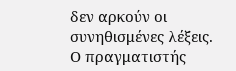δεν αρκούν οι συνηθισμένες λέξεις. Ο πραγματιστής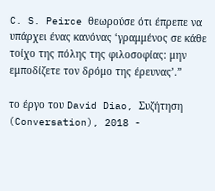C. S. Peirce θεωρούσε ότι έπρεπε να υπάρχει ένας κανόνας ‘γραμμένος σε κάθε τοίχο της πόλης της φιλοσοφίας: μην εμποδίζετε τον δρόμο της έρευνας’.”

το έργο του David Diao, Συζήτηση (Conversation), 2018 -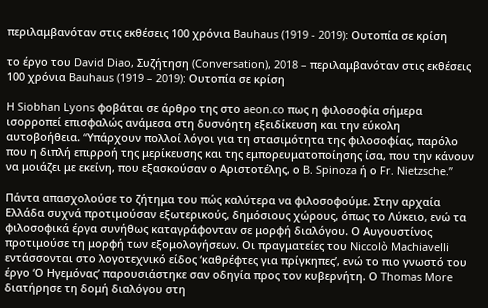περιλαμβανόταν στις εκθέσεις 100 χρόνια Bauhaus (1919 - 2019): Ουτοπία σε κρίση

το έργο του David Diao, Συζήτηση (Conversation), 2018 – περιλαμβανόταν στις εκθέσεις 100 χρόνια Bauhaus (1919 – 2019): Ουτοπία σε κρίση

H Siobhan Lyons φοβάται σε άρθρο της στο aeon.co πως η φιλοσοφία σήμερα ισορροπεί επισφαλώς ανάμεσα στη δυσνόητη εξειδίκευση και την εύκολη αυτοβοήθεια. “Yπάρχουν πολλοί λόγοι για τη στασιμότητα της φιλοσοφίας, παρόλο που η διπλή επιρροή της μερίκευσης και της εμπορευματοποίησης ίσα, που την κάνουν να μοιάζει με εκείνη, που εξασκούσαν ο Αριστοτέλης, ο B. Spinoza ή ο Fr. Nietzsche.”

Πάντα απασχολούσε το ζήτημα του πώς καλύτερα να φιλοσοφούμε. Στην αρχαία Ελλάδα συχνά προτιμούσαν εξωτερικούς, δημόσιους χώρους, όπως το Λύκειο, ενώ τα φιλοσοφικά έργα συνήθως καταγράφονταν σε μορφή διαλόγου. Ο Αυγουστίνος προτιμούσε τη μορφή των εξομολογήσεων. Οι πραγματείες του Niccolò Machiavelli εντάσσονται στο λογοτεχνικό είδος ‘καθρέφτες για πρίγκηπες’, ενώ το πιο γνωστό του έργο ‘Ο Ηγεμόνας’ παρουσιάστηκε σαν οδηγία προς τον κυβερνήτη. Ο Thomas More διατήρησε τη δομή διαλόγου στη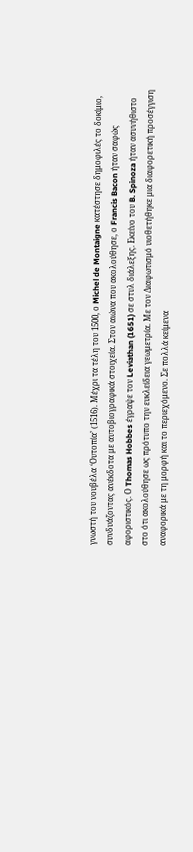γνωστή του νουβέλα ‘Ουτοπία’ (1516). Μέχρι τα τέλη του 1500, ο Michel de Montaigne κατέστησε δημοφιλές τo δοκίμιο, συνδυάζοντας ανέκδοτα με αυτοβιογραφικά στοιχεία. Στον αιώνα που ακολούθησε, ο Francis Bacon ήταν σαφώς αφοριστικός. Ο Thomas Hobbes έγραψε τον Leviathan (1651) σε στυλ διάλεξης. Εκείνο του B. Spinoza ήταν ασυνήθιστο στο ότι ακολούθησε ως πρότυπο την ευκλείδεια γεωμετρία. Με τον Διαφωτισμό υιοθετήθηκε μια διαφορετική προσέγγιση αναφορικά με τη μορφή και το περιεχόμενο. Σε πολλά κείμενα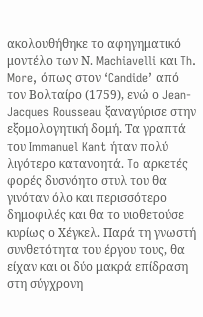ακολουθήθηκε το αφηγηματικό μοντέλο των Ν. Machiavelli και Th. More, όπως στον ‘Candide’ από τον Βολταίρο (1759), ενώ ο Jean-Jacques Rousseau ξαναγύρισε στην εξομολογητική δομή. Τα γραπτά του Immanuel Kant ήταν πολύ λιγότερο κατανοητά. To αρκετές φορές δυσνόητο στυλ του θα γινόταν όλο και περισσότερο δημοφιλές και θα το υιοθετούσε κυρίως ο Χέγκελ. Παρά τη γνωστή συνθετότητα του έργου τους, θα είχαν και οι δύο μακρά επίδραση στη σύγχρονη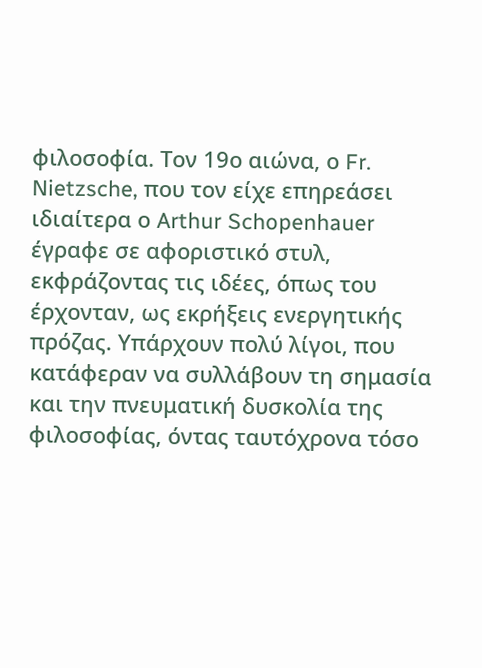φιλοσοφία. Τον 19ο αιώνα, ο Fr. Nietzsche, που τον είχε επηρεάσει ιδιαίτερα ο Arthur Schopenhauer έγραφε σε αφοριστικό στυλ, εκφράζοντας τις ιδέες, όπως του έρχονταν, ως εκρήξεις ενεργητικής πρόζας. Υπάρχουν πολύ λίγοι, που κατάφεραν να συλλάβουν τη σημασία και την πνευματική δυσκολία της φιλοσοφίας, όντας ταυτόχρονα τόσο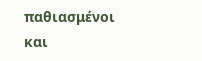παθιασμένοι και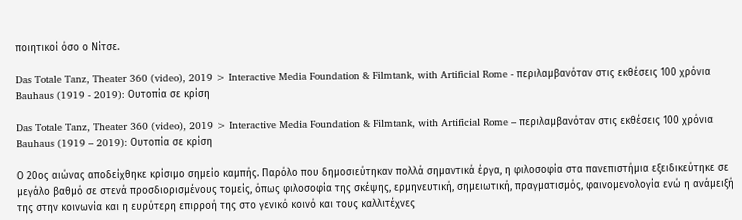ποιητικοί όσο ο Νίτσε.

Das Totale Tanz, Theater 360 (video), 2019 > Interactive Media Foundation & Filmtank, with Artificial Rome - περιλαμβανόταν στις εκθέσεις 100 χρόνια Bauhaus (1919 - 2019): Ουτοπία σε κρίση

Das Totale Tanz, Theater 360 (video), 2019 > Interactive Media Foundation & Filmtank, with Artificial Rome – περιλαμβανόταν στις εκθέσεις 100 χρόνια Bauhaus (1919 – 2019): Ουτοπία σε κρίση

Ο 20ος αιώνας αποδείχθηκε κρίσιμο σημείο καμπής. Παρόλο που δημοσιεύτηκαν πολλά σημαντικά έργα, η φιλοσοφία στα πανεπιστήμια εξειδικεύτηκε σε μεγάλο βαθμό σε στενά προσδιορισμένους τομείς, όπως φιλοσοφία της σκέψης, ερμηνευτική, σημειωτική, πραγματισμός, φαινομενολογία ενώ η ανάμειξή της στην κοινωνία και η ευρύτερη επιρροή της στο γενικό κοινό και τους καλλιτέχνες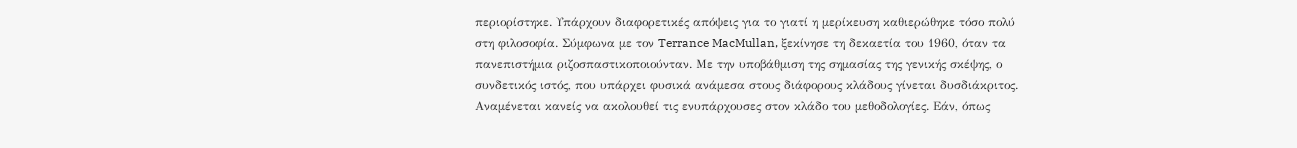περιορίστηκε. Υπάρχουν διαφορετικές απόψεις για το γιατί η μερίκευση καθιερώθηκε τόσο πολύ στη φιλοσοφία. Σύμφωνα με τον Terrance MacMullan, ξεκίνησε τη δεκαετία του 1960, όταν τα πανεπιστήμια ριζοσπαστικοποιούνταν. Με την υποβάθμιση της σημασίας της γενικής σκέψης, ο συνδετικός ιστός, που υπάρχει φυσικά ανάμεσα στους διάφορους κλάδους γίνεται δυσδιάκριτος. Αναμένεται κανείς να ακολουθεί τις ενυπάρχουσες στον κλάδο του μεθοδολογίες. Εάν, όπως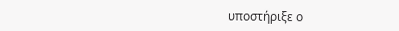υποστήριξε ο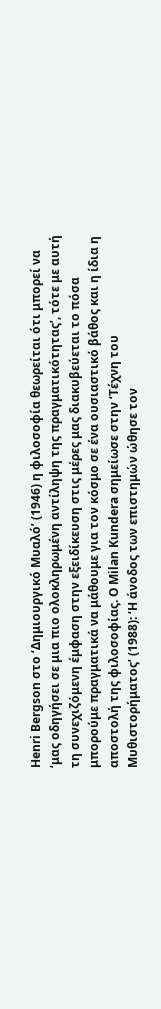Henri Bergson στο ‘Δημιουργικό Μυαλό’ (1946) η φιλοσοφία θεωρείται ότι μπορεί να ‘μας οδηγήσει σε μια πιο ολοκληρωμένη αντίληψη της πραγματικότητας’, τότε με αυτή τη συνεχιζόμενη έμφαση στην εξειδίκευση στις μέρες μας διακυβεύεται το πόσα μπορούμε πραγματικά να μάθουμε για τον κόσμο σε ένα ουσιαστικό βάθος και η ίδια η αποστολή της φιλοσοφίας. Ο Milan Kundera σημείωσε στην ‘Τέχνη τoυ Μυθιστορήματος’ (1988): ‘Η άνοδος των επιστημών ώθησε τον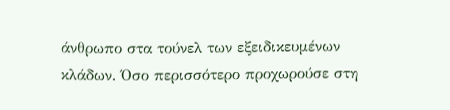άνθρωπο στα τούνελ των εξειδικευμένων κλάδων. Όσο περισσότερο προχωρούσε στη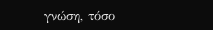γνώση, τόσο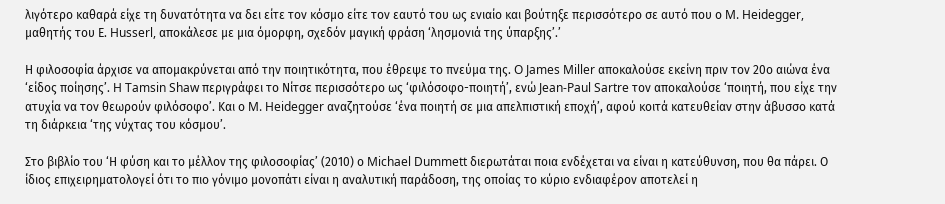λιγότερο καθαρά είχε τη δυνατότητα να δει είτε τον κόσμο είτε τον εαυτό του ως ενιαίο και βούτηξε περισσότερο σε αυτό που ο M. Heidegger, μαθητής του Ε. Husserl, αποκάλεσε με μια όμορφη, σχεδόν μαγική φράση ‘λησμονιά της ύπαρξης’.’

Η φιλοσοφία άρχισε να απομακρύνεται από την ποιητικότητα, που έθρεψε το πνεύμα της. O James Miller αποκαλούσε εκείνη πριν τον 20ο αιώνα ένα ‘είδος ποίησης’. H Tamsin Shaw περιγράφει το Νίτσε περισσότερο ως ‘φιλόσοφο-ποιητή’, ενώ Jean-Paul Sartre τον αποκαλούσε ‘ποιητή, που είχε την ατυχία να τον θεωρούν φιλόσοφο’. Και ο M. Heidegger αναζητούσε ‘ένα ποιητή σε μια απελπιστική εποχή’, αφού κοιτά κατευθείαν στην άβυσσο κατά τη διάρκεια ‘της νύχτας του κόσμου’.

Στο βιβλίο του ‘Η φύση και το μέλλον της φιλοσοφίας’ (2010) ο Michael Dummett διερωτάται ποια ενδέχεται να είναι η κατεύθυνση, που θα πάρει. Ο ίδιος επιχειρηματολογεί ότι το πιο γόνιμο μονοπάτι είναι η αναλυτική παράδοση, της οποίας το κύριο ενδιαφέρον αποτελεί η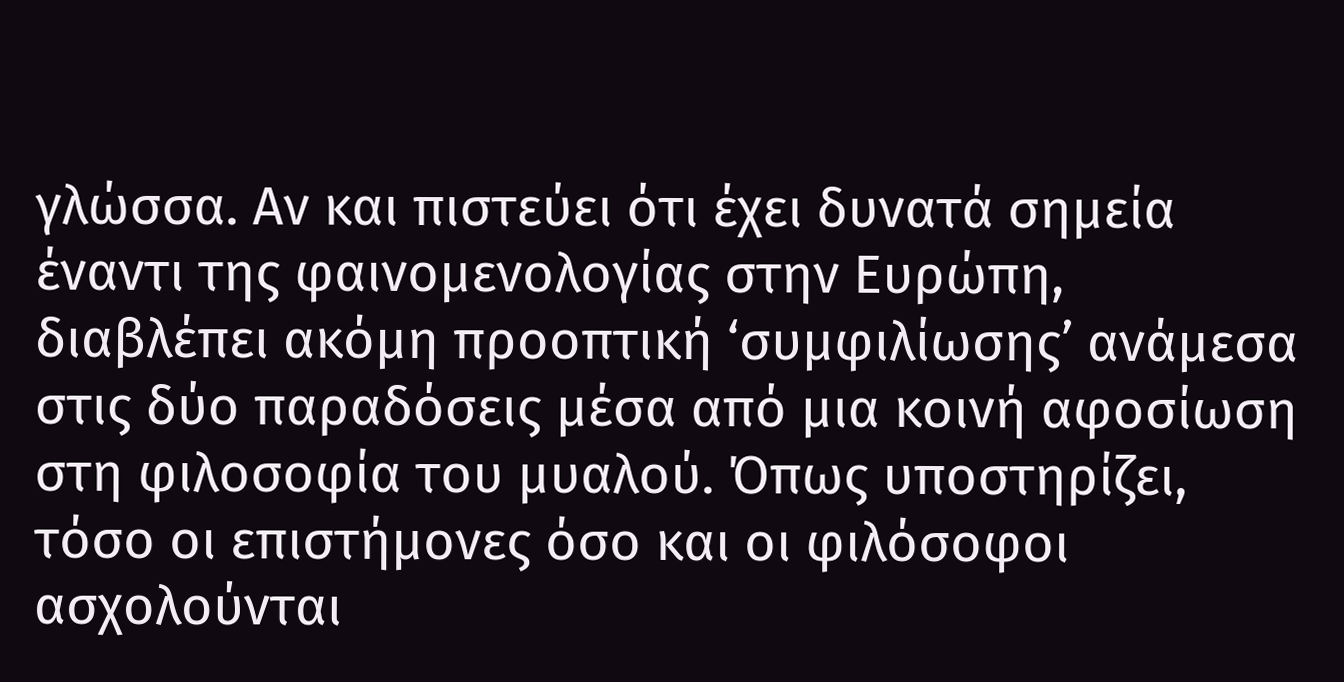γλώσσα. Αν και πιστεύει ότι έχει δυνατά σημεία έναντι της φαινομενολογίας στην Ευρώπη, διαβλέπει ακόμη προοπτική ‘συμφιλίωσης’ ανάμεσα στις δύο παραδόσεις μέσα από μια κοινή αφοσίωση στη φιλοσοφία του μυαλού. Όπως υποστηρίζει, τόσο οι επιστήμονες όσο και οι φιλόσοφοι ασχολούνται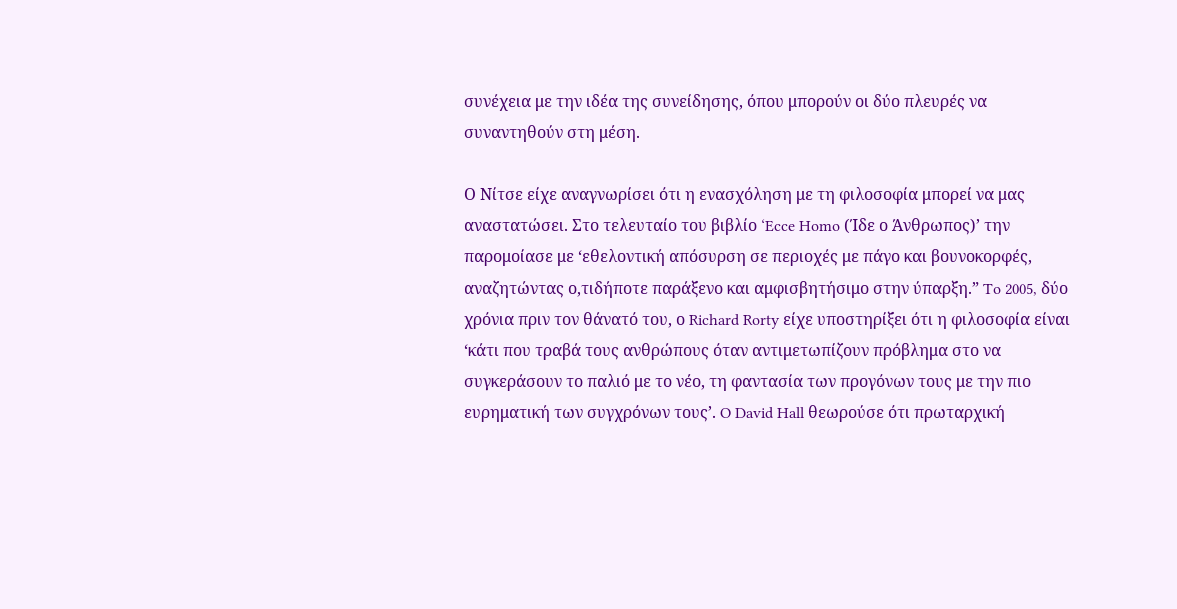συνέχεια με την ιδέα της συνείδησης, όπου μπορούν οι δύο πλευρές να συναντηθούν στη μέση.

Ο Νίτσε είχε αναγνωρίσει ότι η ενασχόληση με τη φιλοσοφία μπορεί να μας αναστατώσει. Στο τελευταίο του βιβλίο ‘Ecce Homo (Ίδε ο Άνθρωπος)’ την παρομοίασε με ‘εθελοντική απόσυρση σε περιοχές με πάγο και βουνοκορφές, αναζητώντας ο,τιδήποτε παράξενο και αμφισβητήσιμο στην ύπαρξη.” To 2005, δύο χρόνια πριν τον θάνατό του, ο Richard Rorty είχε υποστηρίξει ότι η φιλοσοφία είναι ‘κάτι που τραβά τους ανθρώπους όταν αντιμετωπίζουν πρόβλημα στο να συγκεράσουν το παλιό με το νέο, τη φαντασία των προγόνων τους με την πιο ευρηματική των συγχρόνων τους’. O David Hall θεωρούσε ότι πρωταρχική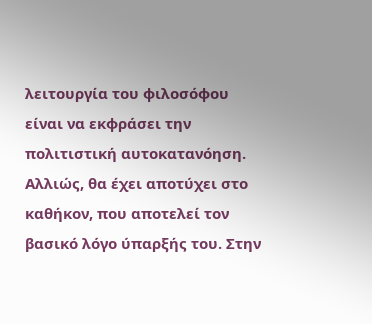λειτουργία του φιλοσόφου είναι να εκφράσει την πολιτιστική αυτοκατανόηση. Αλλιώς, θα έχει αποτύχει στο καθήκον, που αποτελεί τον βασικό λόγο ύπαρξής του. Στην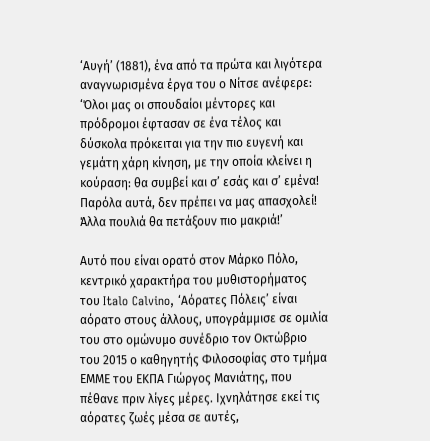‘Αυγή’ (1881), ένα από τα πρώτα και λιγότερα αναγνωρισμένα έργα του ο Νίτσε ανέφερε: ‘Όλοι μας οι σπουδαίοι μέντορες και πρόδρομοι έφτασαν σε ένα τέλος και δύσκολα πρόκειται για την πιο ευγενή και γεμάτη χάρη κίνηση, με την οποία κλείνει η κούραση: θα συμβεί και σ’ εσάς και σ’ εμένα! Παρόλα αυτά, δεν πρέπει να μας απασχολεί! Άλλα πουλιά θα πετάξουν πιο μακριά!’

Αυτό που είναι ορατό στον Μάρκο Πόλο, κεντρικό χαρακτήρα του μυθιστορήματος του Italo Calvino, ‘Αόρατες Πόλεις’ είναι αόρατο στους άλλους, υπογράμμισε σε ομιλία του στο ομώνυμο συνέδριο τον Οκτώβριο του 2015 ο καθηγητής Φιλοσοφίας στο τμήμα ΕΜΜΕ του ΕΚΠΑ Γιώργος Μανιάτης, που πέθανε πριν λίγες μέρες. Ιχνηλάτησε εκεί τις αόρατες ζωές μέσα σε αυτές,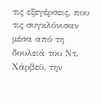τις εξεγέρσεις, που τις συγκλόνισαν μέσα από τη δουλειά του Ντ. Χάρβεϋ, την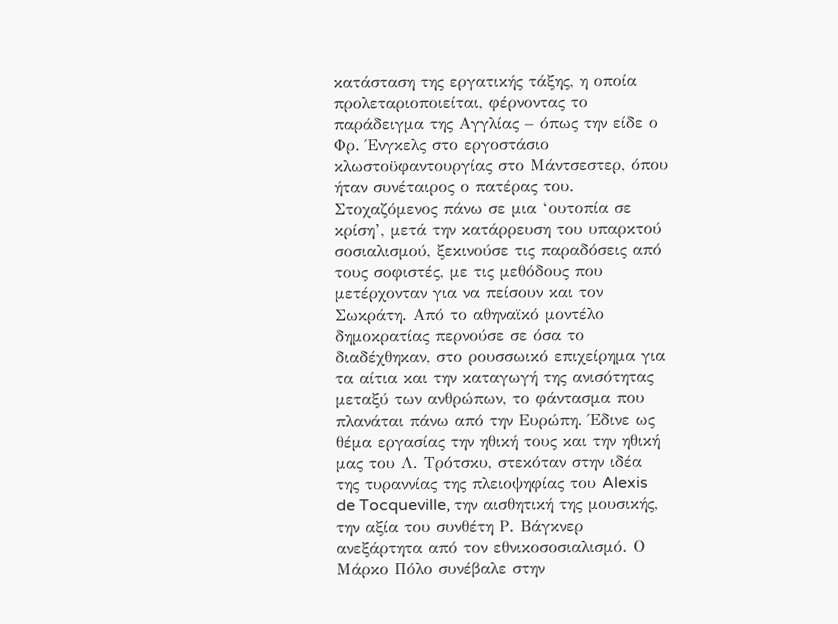κατάσταση της εργατικής τάξης, η οποία προλεταριοποιείται, φέρνοντας το παράδειγμα της Αγγλίας – όπως την είδε ο Φρ. Ένγκελς στο εργοστάσιο κλωστοϋφαντουργίας στο Μάντσεστερ, όπου ήταν συνέταιρος ο πατέρας του. Στοχαζόμενος πάνω σε μια ‘ουτοπία σε κρίση’, μετά την κατάρρευση του υπαρκτού σοσιαλισμού, ξεκινούσε τις παραδόσεις από τους σοφιστές, με τις μεθόδους που μετέρχονταν για να πείσουν και τον Σωκράτη. Από το αθηναϊκό μοντέλο δημοκρατίας περνούσε σε όσα το διαδέχθηκαν, στο ρουσσωικό επιχείρημα για τα αίτια και την καταγωγή της ανισότητας μεταξύ των ανθρώπων, το φάντασμα που πλανάται πάνω από την Ευρώπη. Έδινε ως θέμα εργασίας την ηθική τους και την ηθική μας του Λ. Τρότσκυ, στεκόταν στην ιδέα της τυραννίας της πλειοψηφίας του Alexis de Tocqueville, την αισθητική της μουσικής, την αξία του συνθέτη Ρ. Βάγκνερ ανεξάρτητα από τον εθνικοσοσιαλισμό. Ο Μάρκο Πόλο συνέβαλε στην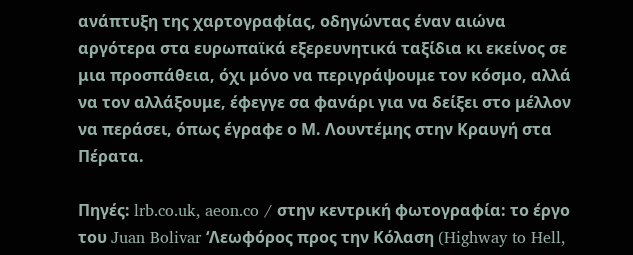ανάπτυξη της χαρτογραφίας, οδηγώντας έναν αιώνα αργότερα στα ευρωπαϊκά εξερευνητικά ταξίδια κι εκείνος σε μια προσπάθεια, όχι μόνο να περιγράψουμε τον κόσμο, αλλά να τον αλλάξουμε, έφεγγε σα φανάρι για να δείξει στο μέλλον να περάσει, όπως έγραφε ο Μ. Λουντέμης στην Κραυγή στα Πέρατα.

Πηγές: lrb.co.uk, aeon.co / στην κεντρική φωτογραφία: το έργο του Juan Bolivar ‘Λεωφόρος προς την Κόλαση (Highway to Hell,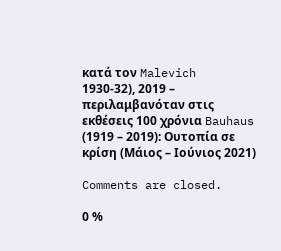κατά τον Malevich 1930-32), 2019 – περιλαμβανόταν στις εκθέσεις 100 χρόνια Bauhaus (1919 – 2019): Ουτοπία σε κρίση (Μάιος – Ιούνιος 2021)

Comments are closed.

0 %